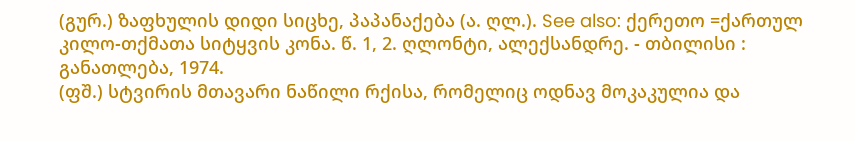(გურ.) ზაფხულის დიდი სიცხე, პაპანაქება (ა. ღლ.). See also: ქერეთო =ქართულ კილო-თქმათა სიტყვის კონა. წ. 1, 2. ღლონტი, ალექსანდრე. - თბილისი : განათლება, 1974.
(ფშ.) სტვირის მთავარი ნაწილი რქისა, რომელიც ოდნავ მოკაკულია და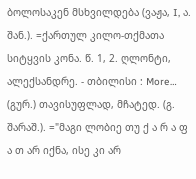ბოლოსაკენ მსხვილდება (ვაჟა, I, ა. შან.). =ქართულ კილო-თქმათა სიტყვის კონა. წ. 1, 2. ღლონტი, ალექსანდრე. - თბილისი : More…
(გურ.) თავისუფლად, მჩატედ. (გ. შარაშ.). ="მაგი ლობიე თუ ქ ა რ ა ფ ა თ არ იქნა, ისე კი არ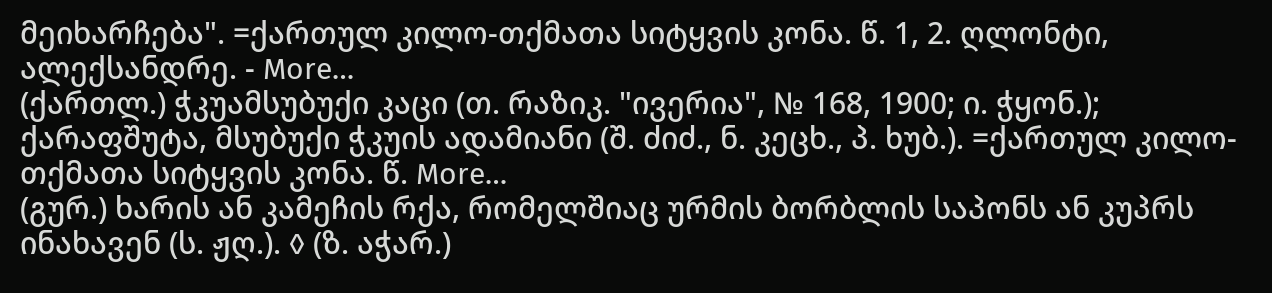მეიხარჩება". =ქართულ კილო-თქმათა სიტყვის კონა. წ. 1, 2. ღლონტი, ალექსანდრე. - More…
(ქართლ.) ჭკუამსუბუქი კაცი (თ. რაზიკ. "ივერია", № 168, 1900; ი. ჭყონ.); ქარაფშუტა, მსუბუქი ჭკუის ადამიანი (შ. ძიძ., ნ. კეცხ., პ. ხუბ.). =ქართულ კილო-თქმათა სიტყვის კონა. წ. More…
(გურ.) ხარის ან კამეჩის რქა, რომელშიაც ურმის ბორბლის საპონს ან კუპრს ინახავენ (ს. ჟღ.). ◊ (ზ. აჭარ.)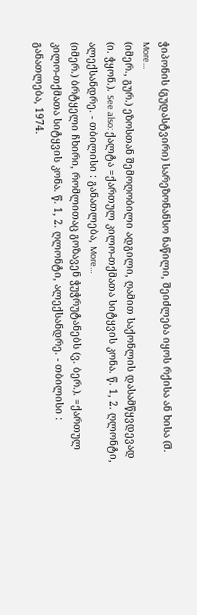ჭიპონის (გუდასტვირი) სარეზონანსო ნაწილი, შეიძლება იყოს რქისა ან ხისა (შ. More…
(იმერ., გურ.) ეზოსთან შემოღობილი ადგილი, ღამით საქონლის დასამწყვდევად (ი. ჭყონ.). See also: ქალტა =ქართულ კილო-თქმათა სიტყვის კონა. წ. 1, 2. ღლონტი, ალექსანდრე. - თბილისი : განათლება, More…
(იმერ.) ბრტყელი ჩხირი, რომლითაც გოზავენ ჭუჭრუტანებს (ვ. ბერ.). =ქართულ კილო-თქმათა სიტყვის კონა. წ. 1, 2. ღლონტი, ალექსანდრე. - თბილისი : განათლება, 1974.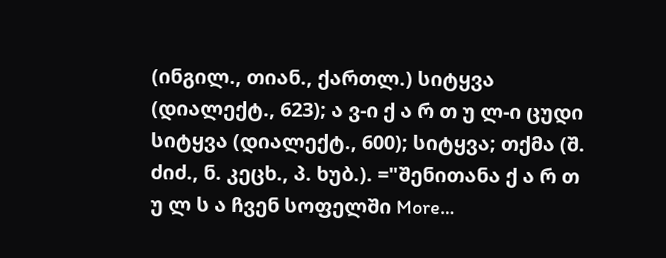(ინგილ., თიან., ქართლ.) სიტყვა (დიალექტ., 623); ა ვ-ი ქ ა რ თ უ ლ-ი ცუდი სიტყვა (დიალექტ., 600); სიტყვა; თქმა (შ. ძიძ., ნ. კეცხ., პ. ხუბ.). ="შენითანა ქ ა რ თ უ ლ ს ა ჩვენ სოფელში More…